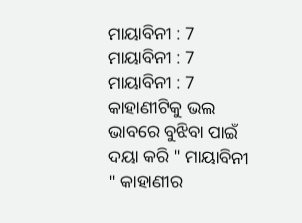ମାୟାବିନୀ : 7
ମାୟାବିନୀ : 7
ମାୟାବିନୀ : 7
କାହାଣୀଟିକୁ ଭଲ ଭାବରେ ବୁଝିବା ପାଇଁ ଦୟା କରି " ମାୟାବିନୀ " କାହାଣୀର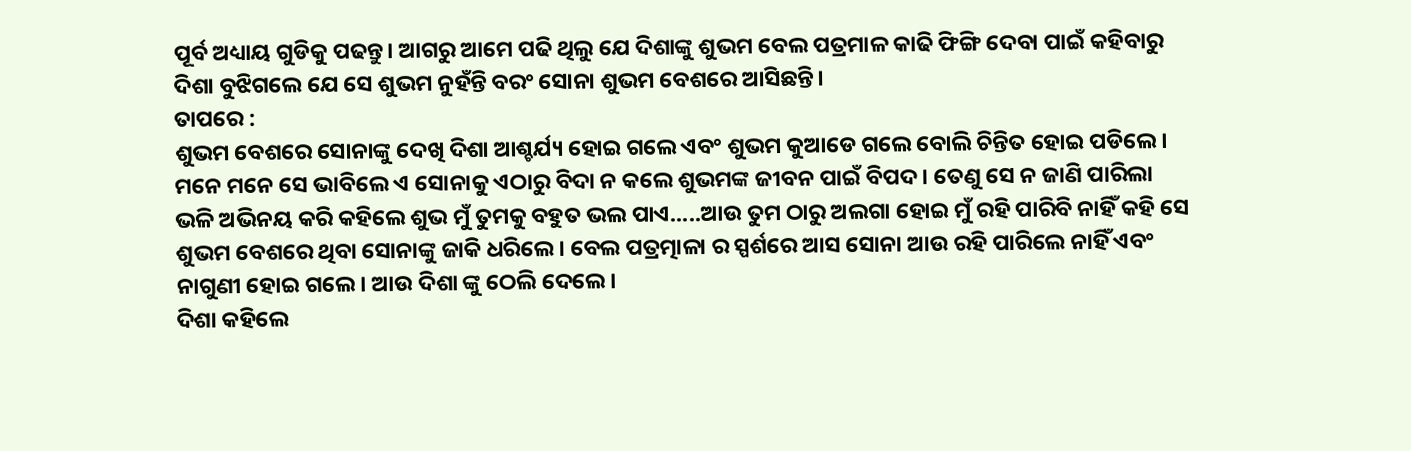ପୂର୍ବ ଅଧ୍ୟାୟ ଗୁଡିକୁ ପଢନ୍ତୁ। ଆଗରୁ ଆମେ ପଢି ଥିଲୁ ଯେ ଦିଶାଙ୍କୁ ଶୁଭମ ବେଲ ପତ୍ରମାଳ କାଢି ଫିଙ୍ଗି ଦେବା ପାଇଁ କହିବାରୁ ଦିଶା ବୁଝିଗଲେ ଯେ ସେ ଶୁଭମ ନୁହଁନ୍ତି ବରଂ ସୋନା ଶୁଭମ ବେଶରେ ଆସିଛନ୍ତି।
ତାପରେ :
ଶୁଭମ ବେଶରେ ସୋନାଙ୍କୁ ଦେଖି ଦିଶା ଆଶ୍ଚର୍ଯ୍ୟ ହୋଇ ଗଲେ ଏବଂ ଶୁଭମ କୁଆଡେ ଗଲେ ବୋଲି ଚିନ୍ତିତ ହୋଇ ପଡିଲେ। ମନେ ମନେ ସେ ଭାବିଲେ ଏ ସୋନାକୁ ଏଠାରୁ ବିଦା ନ କଲେ ଶୁଭମଙ୍କ ଜୀବନ ପାଇଁ ବିପଦ। ତେଣୁ ସେ ନ ଜାଣି ପାରିଲା ଭଳି ଅଭିନୟ କରି କହିଲେ ଶୁଭ ମୁଁ ତୁମକୁ ବହୁତ ଭଲ ପାଏ.....ଆଉ ତୁମ ଠାରୁ ଅଲଗା ହୋଇ ମୁଁ ରହି ପାରିବି ନାହିଁ କହି ସେ ଶୁଭମ ବେଶରେ ଥିବା ସୋନାଙ୍କୁ ଜାକି ଧରିଲେ। ବେଲ ପତ୍ରତ୍ମାଳା ର ସ୍ପର୍ଶରେ ଆସ ସୋନା ଆଉ ରହି ପାରିଲେ ନାହିଁ ଏବଂ ନାଗୁଣୀ ହୋଇ ଗଲେ। ଆଉ ଦିଶା ଙ୍କୁ ଠେଲି ଦେଲେ।
ଦିଶା କହିଲେ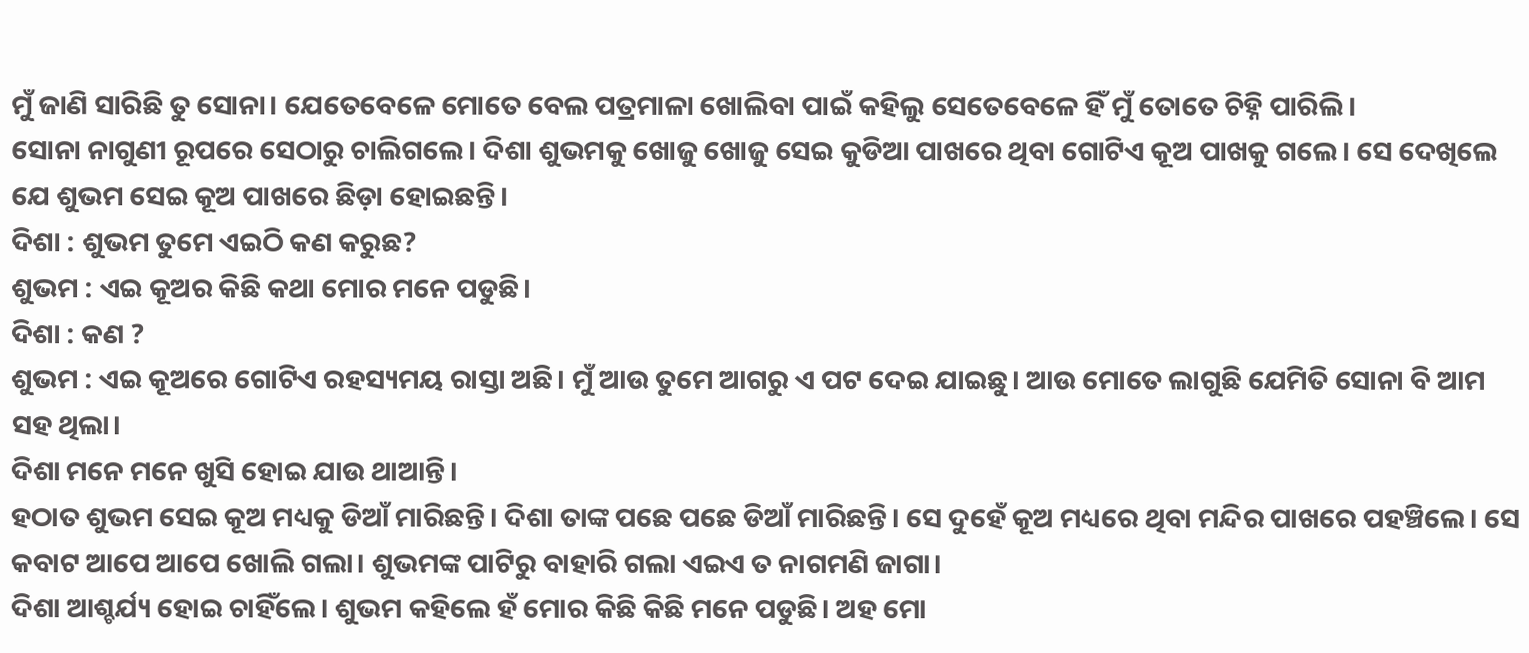ମୁଁ ଜାଣି ସାରିଛି ତୁ ସୋନା। ଯେତେବେଳେ ମୋତେ ବେଲ ପତ୍ରମାଳା ଖୋଲିବା ପାଇଁ କହିଲୁ ସେତେବେଳେ ହିଁ ମୁଁ ତୋତେ ଚିହ୍ନି ପାରିଲି।
ସୋନା ନାଗୁଣୀ ରୂପରେ ସେଠାରୁ ଚାଲିଗଲେ। ଦିଶା ଶୁଭମକୁ ଖୋଜୁ ଖୋଜୁ ସେଇ କୁଡିଆ ପାଖରେ ଥିବା ଗୋଟିଏ କୂଅ ପାଖକୁ ଗଲେ। ସେ ଦେଖିଲେ ଯେ ଶୁଭମ ସେଇ କୂଅ ପାଖରେ ଛିଡ଼ା ହୋଇଛନ୍ତି।
ଦିଶା : ଶୁଭମ ତୁମେ ଏଇଠି କଣ କରୁଛ?
ଶୁଭମ : ଏଇ କୂଅର କିଛି କଥା ମୋର ମନେ ପଡୁଛି।
ଦିଶା : କଣ ?
ଶୁଭମ : ଏଇ କୂଅରେ ଗୋଟିଏ ରହସ୍ୟମୟ ରାସ୍ତା ଅଛି। ମୁଁ ଆଉ ତୁମେ ଆଗରୁ ଏ ପଟ ଦେଇ ଯାଇଛୁ। ଆଉ ମୋତେ ଲାଗୁଛି ଯେମିତି ସୋନା ବି ଆମ ସହ ଥିଲା।
ଦିଶା ମନେ ମନେ ଖୁସି ହୋଇ ଯାଉ ଥାଆନ୍ତି।
ହଠାତ ଶୁଭମ ସେଇ କୂଅ ମଧ୍ୟକୁ ଡିଆଁ ମାରିଛନ୍ତି। ଦିଶା ତାଙ୍କ ପଛେ ପଛେ ଡିଆଁ ମାରିଛନ୍ତି। ସେ ଦୁହେଁ କୂଅ ମଧ୍ୟରେ ଥିବା ମନ୍ଦିର ପାଖରେ ପହଞ୍ଚିଲେ। ସେ କବାଟ ଆପେ ଆପେ ଖୋଲି ଗଲା। ଶୁଭମଙ୍କ ପାଟିରୁ ବାହାରି ଗଲା ଏଇଏ ତ ନାଗମଣି ଜାଗା।
ଦିଶା ଆଶ୍ଚର୍ଯ୍ୟ ହୋଇ ଚାହିଁଲେ। ଶୁଭମ କହିଲେ ହଁ ମୋର କିଛି କିଛି ମନେ ପଡୁଛି। ଅହ ମୋ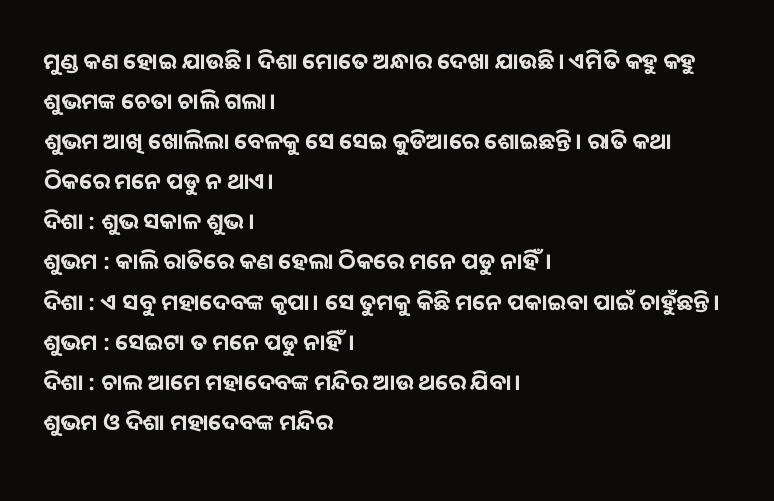ମୁଣ୍ଡ କଣ ହୋଇ ଯାଉଛି। ଦିଶା ମୋତେ ଅନ୍ଧାର ଦେଖା ଯାଉଛି। ଏମିତି କହୁ କହୁ ଶୁଭମଙ୍କ ଚେତା ଚାଲି ଗଲା।
ଶୁଭମ ଆଖି ଖୋଲିଲା ବେଳକୁ ସେ ସେଇ କୁଡିଆରେ ଶୋଇଛନ୍ତି। ରାତି କଥା ଠିକରେ ମନେ ପଡୁ ନ ଥାଏ।
ଦିଶା : ଶୁଭ ସକାଳ ଶୁଭ।
ଶୁଭମ : କାଲି ରାତିରେ କଣ ହେଲା ଠିକରେ ମନେ ପଡୁ ନାହିଁ।
ଦିଶା : ଏ ସବୁ ମହାଦେବଙ୍କ କୃପା। ସେ ତୁମକୁ କିଛି ମନେ ପକାଇବା ପାଇଁ ଚାହୁଁଛନ୍ତି।
ଶୁଭମ : ସେଇଟା ତ ମନେ ପଡୁ ନାହିଁ।
ଦିଶା : ଚାଲ ଆମେ ମହାଦେବଙ୍କ ମନ୍ଦିର ଆଉ ଥରେ ଯିବା।
ଶୁଭମ ଓ ଦିଶା ମହାଦେବଙ୍କ ମନ୍ଦିର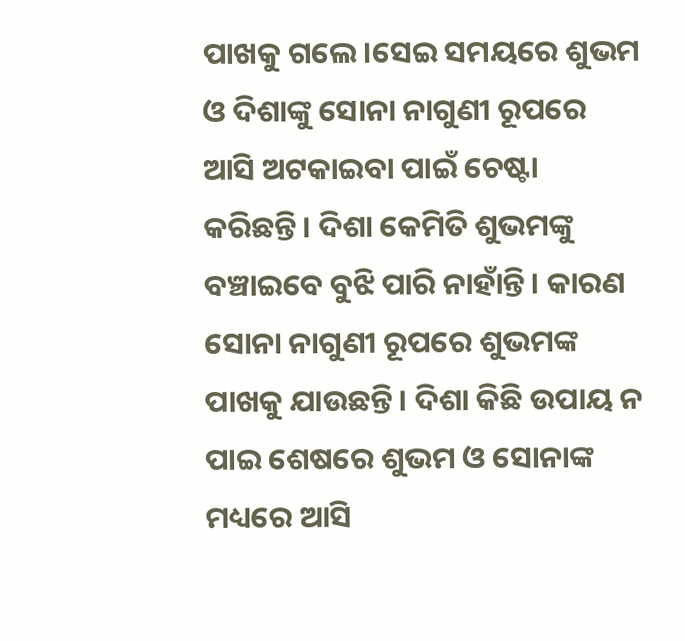ପାଖକୁ ଗଲେ।ସେଇ ସମୟରେ ଶୁଭମ ଓ ଦିଶାଙ୍କୁ ସୋନା ନାଗୁଣୀ ରୂପରେ ଆସି ଅଟକାଇବା ପାଇଁ ଚେଷ୍ଟା କରିଛନ୍ତି। ଦିଶା କେମିତି ଶୁଭମଙ୍କୁ ବଞ୍ଚାଇବେ ବୁଝି ପାରି ନାହାଁନ୍ତି। କାରଣ ସୋନା ନାଗୁଣୀ ରୂପରେ ଶୁଭମଙ୍କ ପାଖକୁ ଯାଉଛନ୍ତି। ଦିଶା କିଛି ଉପାୟ ନ ପାଇ ଶେଷରେ ଶୁଭମ ଓ ସୋନାଙ୍କ ମଧ୍ୟରେ ଆସି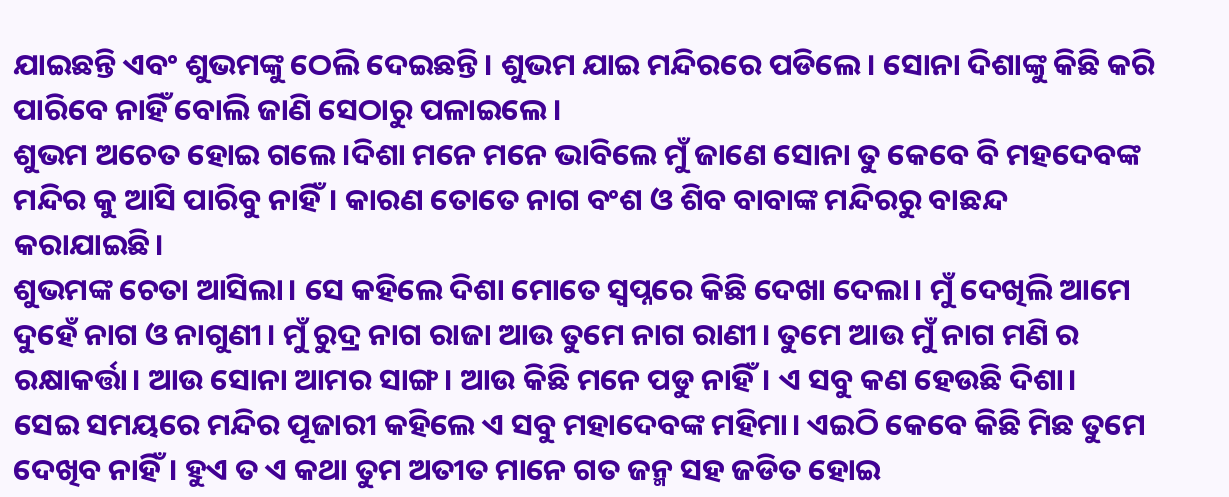ଯାଇଛନ୍ତି ଏବଂ ଶୁଭମଙ୍କୁ ଠେଲି ଦେଇଛନ୍ତି। ଶୁଭମ ଯାଇ ମନ୍ଦିରରେ ପଡିଲେ। ସୋନା ଦିଶାଙ୍କୁ କିଛି କରି ପାରିବେ ନାହିଁ ବୋଲି ଜାଣି ସେଠାରୁ ପଳାଇଲେ।
ଶୁଭମ ଅଚେତ ହୋଇ ଗଲେ।ଦିଶା ମନେ ମନେ ଭାବିଲେ ମୁଁ ଜାଣେ ସୋନା ତୁ କେବେ ବି ମହଦେବଙ୍କ ମନ୍ଦିର କୁ ଆସି ପାରିବୁ ନାହିଁ। କାରଣ ତୋତେ ନାଗ ବଂଶ ଓ ଶିବ ବାବାଙ୍କ ମନ୍ଦିରରୁ ବାଛନ୍ଦ କରାଯାଇଛି।
ଶୁଭମଙ୍କ ଚେତା ଆସିଲା। ସେ କହିଲେ ଦିଶା ମୋତେ ସ୍ୱପ୍ନରେ କିଛି ଦେଖା ଦେଲା। ମୁଁ ଦେଖିଲି ଆମେ ଦୁହେଁ ନାଗ ଓ ନାଗୁଣୀ। ମୁଁ ରୁଦ୍ର ନାଗ ରାଜା ଆଉ ତୁମେ ନାଗ ରାଣୀ। ତୁମେ ଆଉ ମୁଁ ନାଗ ମଣି ର ରକ୍ଷାକର୍ତ୍ତା। ଆଉ ସୋନା ଆମର ସାଙ୍ଗ। ଆଉ କିଛି ମନେ ପଡୁ ନାହିଁ। ଏ ସବୁ କଣ ହେଉଛି ଦିଶା।
ସେଇ ସମୟରେ ମନ୍ଦିର ପୂଜାରୀ କହିଲେ ଏ ସବୁ ମହାଦେବଙ୍କ ମହିମା। ଏଇଠି କେବେ କିଛି ମିଛ ତୁମେ ଦେଖିବ ନାହିଁ। ହୁଏ ତ ଏ କଥା ତୁମ ଅତୀତ ମାନେ ଗତ ଜନ୍ମ ସହ ଜଡିତ ହୋଇ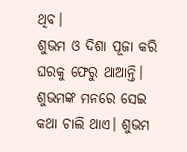ଥିବ।
ଶୁଭମ ଓ ଦିଶା ପୂଜା କରି ଘରକୁ ଫେରୁ ଥାଆନ୍ତି। ଶୁଭମଙ୍କ ମନରେ ସେଇ କଥା ଚାଲି ଥାଏ। ଶୁଭମ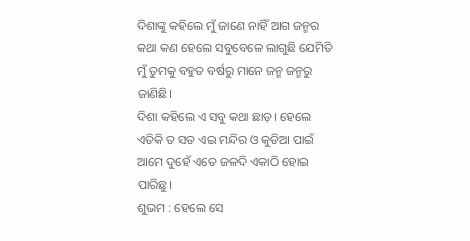ଦିଶାଙ୍କୁ କହିଲେ ମୁଁ ଜାଣେ ନାହିଁ ଆଗ ଜନ୍ମର କଥା କଣ ହେଲେ ସବୁବେଳେ ଲାଗୁଛି ଯେମିତି ମୁଁ ତୁମକୁ ବହୁତ ବର୍ଷରୁ ମାନେ ଜନ୍ମ ଜନ୍ମରୁ ଜାଣିଛି।
ଦିଶା କହିଲେ ଏ ସବୁ କଥା ଛାଡ଼। ହେଲେ ଏତିକି ତ ସତ ଏଇ ମନ୍ଦିର ଓ କୁଡିଆ ପାଇଁ ଆମେ ଦୁହେଁ ଏତେ ଜଳଦି ଏକାଠି ହୋଇ ପାରିଛୁ।
ଶୁଭମ : ହେଲେ ସେ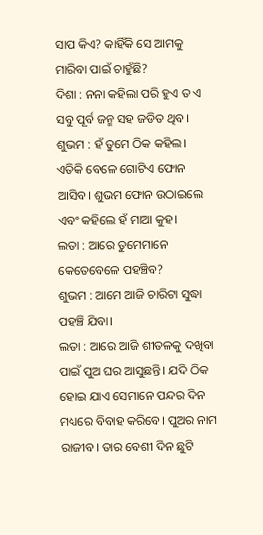ସାପ କିଏ? କାହିଁକି ସେ ଆମକୁ ମାରିବା ପାଇଁ ଚାହୁଁଛି?
ଦିଶା : ନନା କହିଲା ପରି ହୁଏ ତ ଏ ସବୁ ପୂର୍ବ ଜନ୍ମ ସହ ଜଡିତ ଥିବ।
ଶୁଭମ : ହଁ ତୁମେ ଠିକ କହିଲ।
ଏତିକି ବେଳେ ଗୋଟିଏ ଫୋନ ଆସିବ। ଶୁଭମ ଫୋନ ଉଠାଇଲେ ଏବଂ କହିଲେ ହଁ ମାଆ କୁହ।
ଲତା : ଆରେ ତୁମେମାନେ କେତେବେଳେ ପହଞ୍ଚିବ?
ଶୁଭମ : ଆମେ ଆଜି ଚାରିଟା ସୁଦ୍ଧା ପହଞ୍ଚି ଯିବା।
ଲତା : ଆରେ ଆଜି ଶୀତଳକୁ ଦଖିବା ପାଇଁ ପୁଅ ଘର ଆସୁଛନ୍ତି। ଯଦି ଠିକ ହୋଇ ଯାଏ ସେମାନେ ପନ୍ଦର ଦିନ ମଧ୍ୟରେ ବିବାହ କରିବେ। ପୁଅର ନାମ ରାଜୀବ। ତାର ବେଶୀ ଦିନ ଛୁଟି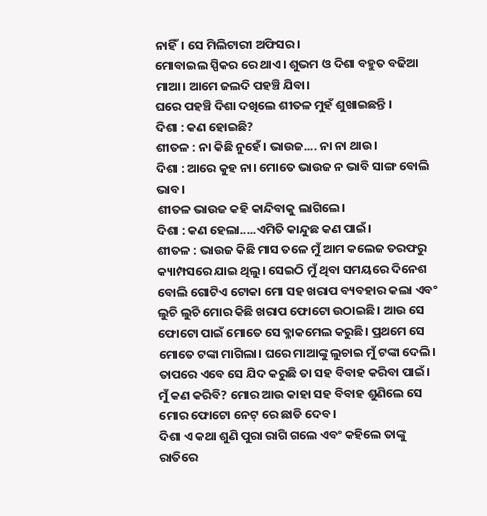ନାହିଁ। ସେ ମିଲିଟାରୀ ଅଫିସର।
ମୋବାଇଲ ସ୍ପିକର ରେ ଥାଏ। ଶୁଭମ ଓ ଦିଶା ବହୁତ ବଢିଆ ମାଆ। ଆମେ ଜଲଦି ପହଞ୍ଚି ଯିବା।
ଘରେ ପହଞ୍ଚି ଦିଶା ଦଖିଲେ ଶୀତଳ ମୁହଁ ଶୁଖାଇଛନ୍ତି ।
ଦିଶା : କଣ ହୋଇଛି?
ଶୀତଳ : ନା କିଛି ନୁହେଁ। ଭାଉଜ.... ନା ନା ଥାଉ।
ଦିଶା : ଆରେ କୁହ ନା। ମୋତେ ଭାଉଜ ନ ଭାବି ସାଙ୍ଗ ବୋଲି ଭାବ।
ଶୀତଳ ଭାଉଜ କହି କାନ୍ଦିବାକୁ ଲାଗିଲେ।
ଦିଶା : କଣ ହେଲା.....ଏମିତି କାନ୍ଦୁଛ କଣ ପାଇଁ।
ଶୀତଳ : ଭାଉଜ କିଛି ମାସ ତଳେ ମୁଁ ଆମ କଲେଜ ତରଫରୁ କ୍ୟାମ୍ପସରେ ଯାଇ ଥିଲୁ। ସେଇଠି ମୁଁ ଥିବା ସମୟରେ ଦିନେଶ ବୋଲି ଗୋଟିଏ ଟୋକା ମୋ ସହ ଖରାପ ବ୍ୟବହାର କଲା ଏବଂ ଲୁଚି ଲୁଚି ମୋର କିଛି ଖରାପ ଫୋଟୋ ଉଠାଇଛି। ଆଉ ସେ ଫୋଟୋ ପାଇଁ ମୋତେ ସେ ବ୍ଳାକମେଲ କରୁଛି। ପ୍ରଥମେ ସେ ମୋତେ ଟଙ୍କା ମାଗିଲା। ଘରେ ମାଆଙ୍କୁ ଲୁଚାଇ ମୁଁ ଟଙ୍କା ଦେଲି। ତାପରେ ଏବେ ସେ ଯିଦ କରୁଛି ତା ସହ ବିବାହ କରିବା ପାଇଁ। ମୁଁ କଣ କରିବି? ମୋର ଆଉ କାହା ସହ ବିବାହ ଶୁଣିଲେ ସେ ମୋର ଫୋଟୋ ନେଟ୍ ରେ ଛାଡି ଦେବ।
ଦିଶା ଏ କଥା ଶୁଣି ପୁରା ରାଗି ଗଲେ ଏବଂ କହିଲେ ତାଙ୍କୁ ରାତିରେ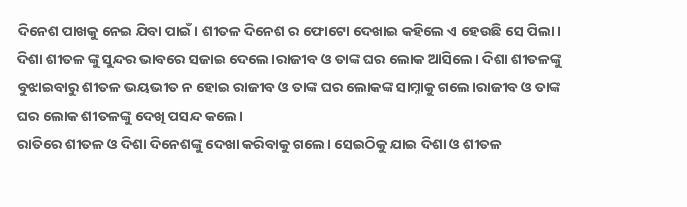ଦିନେଶ ପାଖକୁ ନେଇ ଯିବା ପାଇଁ। ଶୀତଳ ଦିନେଶ ର ଫୋଟୋ ଦେଖାଇ କହିଲେ ଏ ହେଉଛି ସେ ପିଲା।
ଦିଶା ଶୀତଳ ଙ୍କୁ ସୁନ୍ଦର ଭାବରେ ସଜାଇ ଦେଲେ।ରାଜୀବ ଓ ତାଙ୍କ ଘର ଲୋକ ଆସିଲେ। ଦିଶା ଶୀତଳଙ୍କୁ ବୁଝାଇବାରୁ ଶୀତଳ ଭୟଭୀତ ନ ହୋଇ ରାଜୀବ ଓ ତାଙ୍କ ଘର ଲୋକଙ୍କ ସାମ୍ନାକୁ ଗଲେ।ରାଜୀବ ଓ ତାଙ୍କ ଘର ଲୋକ ଶୀତଳଙ୍କୁ ଦେଖି ପସନ୍ଦ କଲେ।
ରାତିରେ ଶୀତଳ ଓ ଦିଶା ଦିନେଶଙ୍କୁ ଦେଖା କରିବାକୁ ଗଲେ। ସେଇଠିକୁ ଯାଇ ଦିଶା ଓ ଶୀତଳ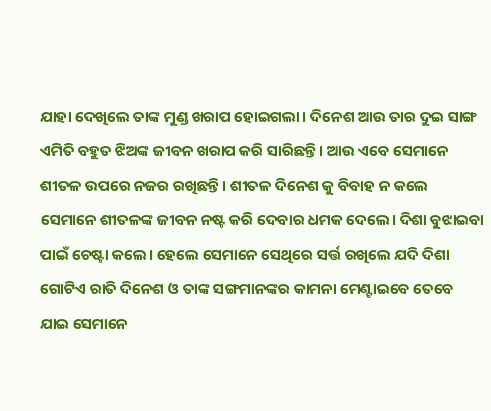ଯାହା ଦେଖିଲେ ତାଙ୍କ ମୁଣ୍ଡ ଖରାପ ହୋଇଗଲା। ଦିନେଶ ଆଉ ତାର ଦୁଇ ସାଙ୍ଗ ଏମିତି ବହୁତ ଝିଅଙ୍କ ଜୀବନ ଖରାପ କରି ସାରିଛନ୍ତି। ଆଉ ଏବେ ସେମାନେ ଶୀତଳ ଉପରେ ନଜର ରଖିଛନ୍ତି। ଶୀତଳ ଦିନେଶ କୁ ବିବାହ ନ କଲେ ସେମାନେ ଶୀତଳଙ୍କ ଜୀବନ ନଷ୍ଟ କରି ଦେବାର ଧମକ ଦେଲେ। ଦିଶା ବୁଝାଇବା ପାଇଁ ଚେଷ୍ଟା କଲେ। ହେଲେ ସେମାନେ ସେଥିରେ ସର୍ତ୍ତ ରଖିଲେ ଯଦି ଦିଶା ଗୋଟିଏ ରାତି ଦିନେଶ ଓ ତାଙ୍କ ସଙ୍ଗମାନଙ୍କର କାମନା ମେଣ୍ଟାଇବେ ତେବେ ଯାଇ ସେମାନେ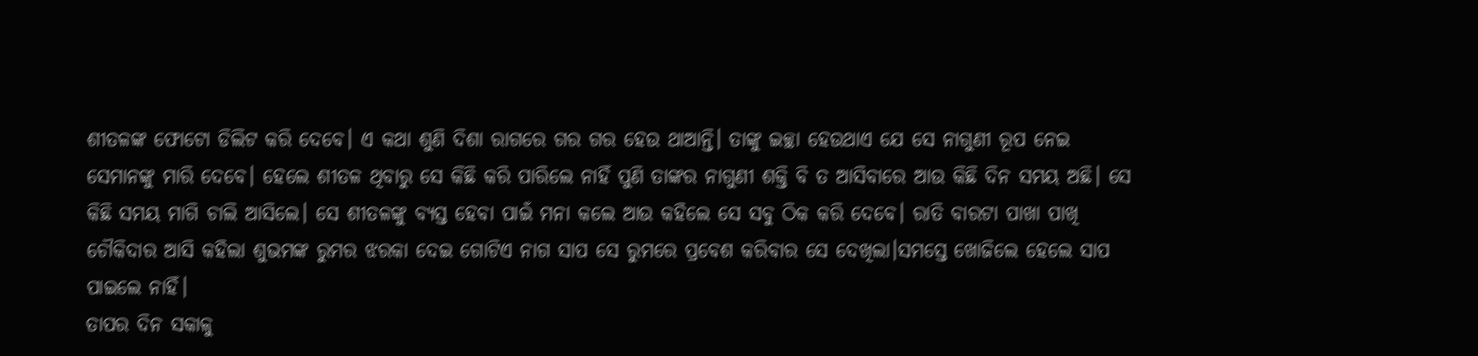ଶୀତଳଙ୍କ ଫୋଟୋ ଡିଲିଟ କରି ଦେବେ। ଏ କଥା ଶୁଣି ଦିଶା ରାଗରେ ଗର ଗର ହେଉ ଥାଆନ୍ତି। ତାଙ୍କୁ ଇଚ୍ଛା ହେଉଥାଏ ଯେ ସେ ନାଗୁଣୀ ରୂପ ନେଇ ସେମାନଙ୍କୁ ମାରି ଦେବେ। ହେଲେ ଶୀତଳ ଥିବାରୁ ସେ କିଛି କରି ପାରିଲେ ନାହିଁ ପୁଣି ତାଙ୍କର ନାଗୁଣୀ ଶକ୍ତି ବି ତ ଆସିବାରେ ଆଉ କିଛି ଦିନ ସମୟ ଅଛି। ସେ କିଛି ସମୟ ମାଗି ଚାଲି ଆସିଲେ। ସେ ଶୀତଳଙ୍କୁ ବ୍ୟସ୍ତ ହେବା ପାଇଁ ମନା କଲେ ଆଉ କହିଲେ ସେ ସବୁ ଠିକ କରି ଦେବେ। ରାତି ବାରଟା ପାଖା ପାଖି ଚୌକିଦାର ଆସି କହିଲା ଶୁଭମଙ୍କ ରୁମର ଝରକା ଦେଇ ଗୋଟିଏ ନାଗ ସାପ ସେ ରୁମରେ ପ୍ରବେଶ କରିବାର ସେ ଦେଖିଲା।ସମସ୍ତେ ଖୋଜିଲେ ହେଲେ ସାପ ପାଇଲେ ନାହିଁ।
ତାପର ଦିନ ସକାଳୁ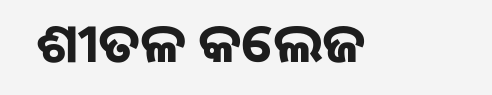ଶୀତଳ କଲେଜ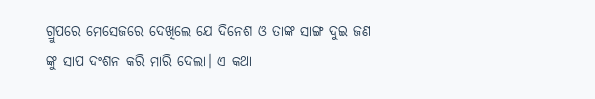ଗ୍ରୁପରେ ମେସେଜରେ ଦେଖିଲେ ଯେ ଦିନେଶ ଓ ତାଙ୍କ ସାଙ୍ଗ ଦୁଇ ଜଣ ଙ୍କୁ ସାପ ଦଂଶନ କରି ମାରି ଦେଲା। ଏ କଥା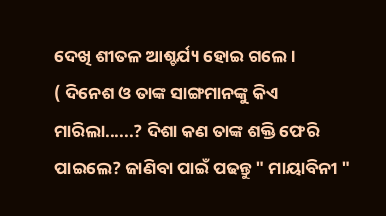ଦେଖି ଶୀତଳ ଆଶ୍ଚର୍ଯ୍ୟ ହୋଇ ଗଲେ।
( ଦିନେଶ ଓ ତାଙ୍କ ସାଙ୍ଗମାନଙ୍କୁ କିଏ ମାରିଲା......? ଦିଶା କଣ ତାଙ୍କ ଶକ୍ତି ଫେରି ପାଇଲେ? ଜାଣିବା ପାଇଁ ପଢନ୍ତୁ " ମାୟାବିନୀ "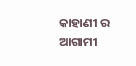କାହାଣୀ ର ଆଗାମୀ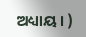ଅଧ୍ୟାୟ। )